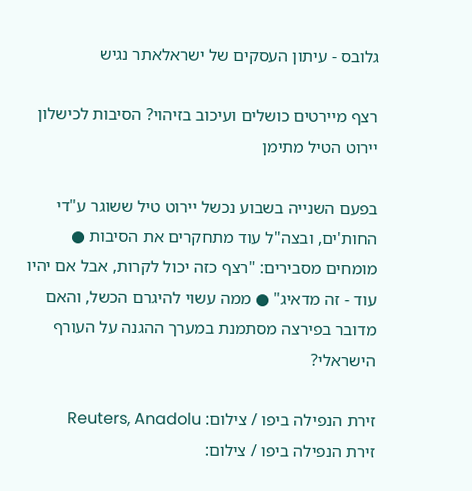גלובס - עיתון העסקים של ישראלאתר נגיש

רצף מיירטים כושלים ועיכוב בזיהוי? הסיבות לכישלון יירוט הטיל מתימן

בפעם השנייה בשבוע נכשל יירוט טיל ששוגר ע"די החות'ים, ובצה"ל עוד מתחקרים את הסיבות ● מומחים מסבירים: "רצף כזה יכול לקרות, אבל אם יהיו עוד - זה מדאיג" ● ממה עשוי להיגרם הכשל, והאם מדובר בפירצה מסתמנת במערך ההגנה על העורף הישראלי?

זירת הנפילה ביפו / צילום: Reuters, Anadolu
זירת הנפילה ביפו / צילום: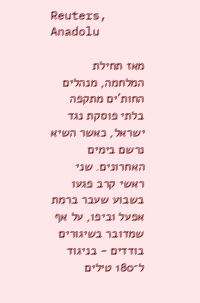Reuters, Anadolu

מאז תחילת המלחמה, מנהלים החות'ים מתקפה בלתי פוסקת נגד ישראל, כאשר השיא נרשם בימים האחרונים. שני ראשי קרב פגעו בשבוע שעבר ברמת אפעל וביפו, על אף שמדובר בשיגורים בודדים - בניגוד ל־180 טילים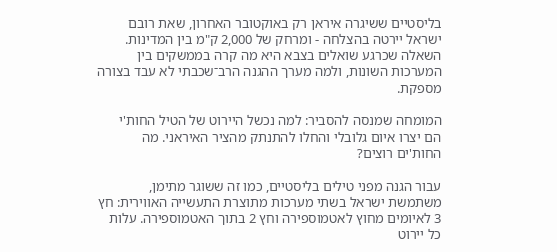בליסטיים ששיגרה איראן רק באוקטובר האחרון, שאת רובם ישראל יירטה בהצלחה - ומרחק של 2,000 ק"מ בין המדינות. השאלה שכרגע שואלים בצבא היא מה קרה בממשקים בין המערכות השונות, ולמה מערך ההגנה הרב־שכבתי לא עבד בצורה מספקת.

המומחה שמנסה להסביר: למה נכשל היירוט של הטיל החות'י
הם יצרו איום גלובלי והחלו להתנתק מהציר האיראני. מה החות'ים רוצים?

עבור הגנה מפני טילים בליסטיים, כמו זה ששוגר מתימן, משתמשת ישראל בשתי מערכות מתוצרת התעשייה האווירית: חץ 3 לאיומים מחוץ לאטמוספירה וחץ 2 בתוך האטמוספירה. עלות כל יירוט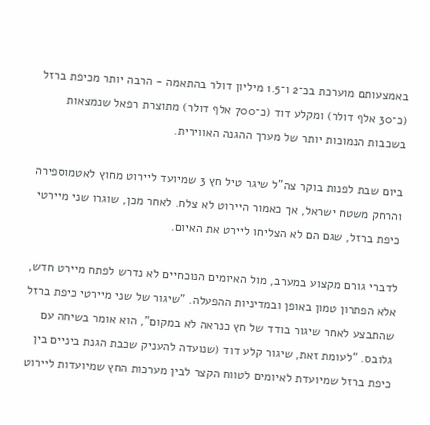באמצעותם מוערכת בכ־2 ו־1.5 מיליון דולר בהתאמה - הרבה יותר מכיפת ברזל (כ־30 אלף דולר) ומקלע דוד (כ־700 אלף דולר) מתוצרת רפאל שנמצאות בשכבות הנמוכות יותר של מערך ההגנה האווירית.

ביום שבת לפנות בוקר צה"ל שיגר טיל חץ 3 שמיועד ליירוט מחוץ לאטמוספירה והרחק משטח ישראל, אך כאמור היירוט לא צלח. לאחר מכן, שוגרו שני מיירטי כיפת ברזל, שגם הם לא הצליחו ליירט את האיום.

לדברי גורם מקצוע במערב, מול האיומים הנוכחיים לא נדרש לפתח מיירט חדש, אלא הפתרון טמון באופן ובמדיניות ההפעלה. "שיגור של שני מיירטי כיפת ברזל שהתבצע לאחר שיגור בודד של חץ כנראה לא במקום", הוא אומר בשיחה עם גלובס. "לעומת זאת, שיגור קלע דוד (שנועדה להעניק שכבת הגנת ביניים בין כיפת ברזל שמיועדת לאיומים לטווח הקצר לבין מערכות החץ שמיועדות ליירוט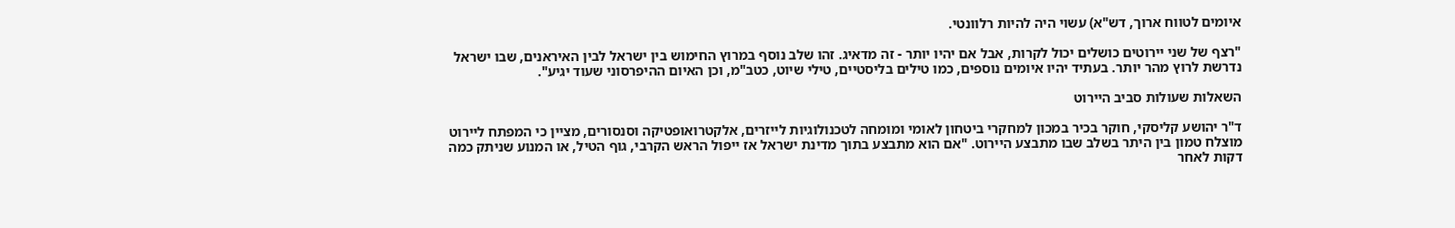איומים לטווח ארוך, דש"א) עשוי היה להיות רלוונטי.

"רצף של שני יירוטים כושלים יכול לקרות, אבל אם יהיו יותר - זה מדאיג. זהו שלב נוסף במרוץ החימוש בין ישראל לבין האיראנים, שבו ישראל נדרשת לרוץ מהר יותר. בעתיד יהיו איומים נוספים, כמו טילים בליסטיים, טילי שיוט, כטב"מ, וכן האיום ההיפרסוני שעוד יגיע".

השאלות שעולות סביב היירוט

ד"ר יהושע קליסקי, חוקר בכיר במכון למחקרי ביטחון לאומי ומומחה לטכנולוגיות לייזרים, אלקטרואופטיקה וסנסורים, מציין כי המפתח ליירוט מוצלח טמון בין היתר בשלב שבו מתבצע היירוט. "אם הוא מתבצע בתוך מדינת ישראל אז ייפול הראש הקרבי, גוף הטיל, או המנוע שניתק כמה דקות לאחר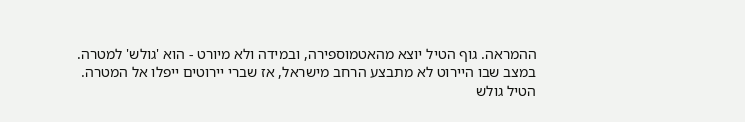ההמראה. גוף הטיל יוצא מהאטמוספירה, ובמידה ולא מיורט - הוא 'גולש' למטרה. במצב שבו היירוט לא מתבצע הרחב מישראל, אז שברי יירוטים ייפלו אל המטרה. הטיל גולש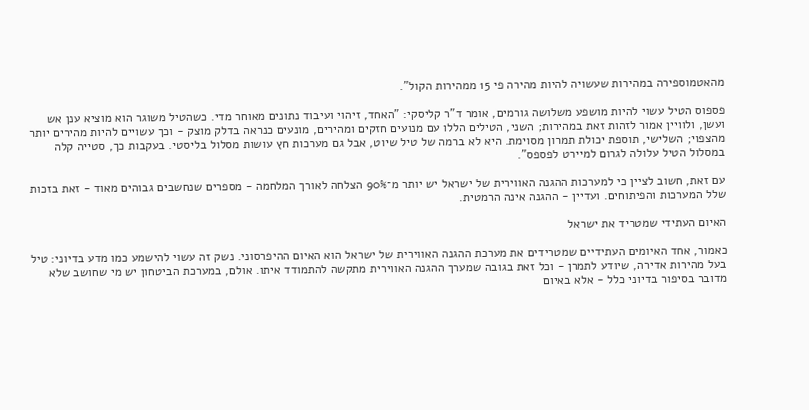מהאטמוספירה במהירות שעשויה להיות מהירה פי 15 ממהירות הקול".

פספוס הטיל עשוי להיות מושפע משלושה גורמים, אומר ד"ר קליסקי: "האחד, זיהוי ועיבוד נתונים מאוחר מדי. כשהטיל משוגר הוא מוציא ענן אש ועשן, ולוויין אמור לזהות זאת במהירות; השני, הטילים הללו עם מנועים חזקים ומהירים, מונעים כנראה בדלק מוצק - וכך עשויים להיות מהירים יותר מהצפוי; השלישי, תוספת יכולת תמרון מסוימת. היא לא ברמה של טיל שיוט, אבל גם מערכות חץ עושות מסלול בליסטי. בעקבות כך, סטייה קלה במסלול הטיל עלולה לגרום למיירט לפספס".

עם זאת, חשוב לציין כי למערכות ההגנה האווירית של ישראל יש יותר מ־90% הצלחה לאורך המלחמה - מספרים שנחשבים גבוהים מאוד - זאת בזכות שלל המערכות והפיתוחים. ועדיין - ההגנה אינה הרמטית.

האיום העתידי שמטריד את ישראל

כאמור, אחד האיומים העתידיים שמטרידים את מערכת ההגנה האווירית של ישראל הוא האיום ההיפרסוני. נשק זה עשוי להישמע כמו מדע בדיוני: טיל בעל מהירות אדירה, שיודע לתמרן - וכל זאת בגובה שמערך ההגנה האווירית מתקשה להתמודד איתו. אולם, במערכת הביטחון יש מי שחושב שלא מדובר בסיפור בדיוני כלל - אלא באיום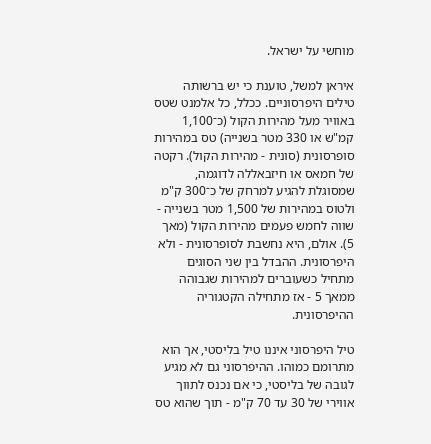מוחשי על ישראל.

איראן למשל, טוענת כי יש ברשותה טילים היפרסוניים. ככלל, כל אלמנט שטס באוויר מעל מהירות הקול (כ־1,100 קמ"ש או 330 מטר בשנייה) טס במהירות סופרסונית (סונית - מהירות הקול). רקטה של חמאס או חיזבאללה לדוגמה, שמסוגלת להגיע למרחק של כ־300 ק"מ ולטוס במהירות של 1,500 מטר בשנייה - שווה לחמש פעמים מהירות הקול (מאך 5). אולם, היא נחשבת לסופרסונית - ולא היפרסונית. ההבדל בין שני הסוגים מתחיל כשעוברים למהירות שגבוהה ממאך 5 - אז מתחילה הקטגוריה ההיפרסונית.

טיל היפרסוני איננו טיל בליסטי, אך הוא מתרומם כמוהו. ההיפרסוני גם לא מגיע לגובה של בליסטי, כי אם נכנס לתווך אווירי של 30 עד 70 ק"מ - תוך שהוא טס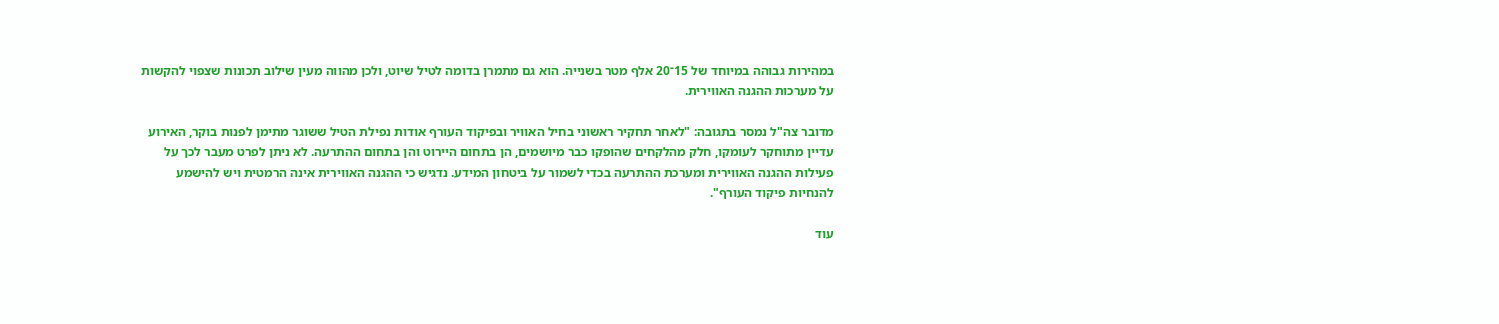במהירות גבוהה במיוחד של 15־20 אלף מטר בשנייה. הוא גם מתמרן בדומה לטיל שיוט, ולכן מהווה מעין שילוב תכונות שצפוי להקשות על מערכות ההגנה האווירית.

מדובר צה"ל נמסר בתגובה: "לאחר תחקיר ראשוני בחיל האוויר ובפיקוד העורף אודות נפילת הטיל ששוגר מתימן לפנות בוקר, האירוע עדיין מתוחקר לעומקו, חלק מהלקחים שהופקו כבר מיושמים, הן בתחום היירוט והן בתחום ההתרעה. לא ניתן לפרט מעבר לכך על פעילות ההגנה האווירית ומערכת ההתרעה בכדי לשמור על ביטחון המידע. נדגיש כי ההגנה האווירית אינה הרמטית ויש להישמע להנחיות פיקוד העורף".

עוד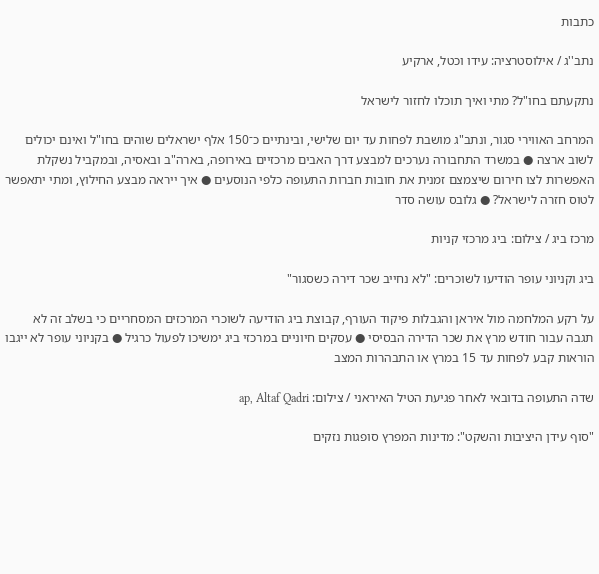כתבות

נתב''ג / אילוסטרציה: עידו וכטל, ארקיע

נתקעתם בחו"ל? מתי ואיך תוכלו לחזור לישראל

המרחב האווירי סגור, ונתב"ג מושבת לפחות עד יום שלישי, ובינתיים כ־150 אלף ישראלים שוהים בחו"ל ואינם יכולים לשוב ארצה ● במשרד התחבורה נערכים למבצע דרך האבים מרכזיים באירופה, בארה"ב ובאסיה, ובמקביל נשקלת האפשרות לצו חירום שיצמצם זמנית את חובות חברות התעופה כלפי הנוסעים ● איך ייראה מבצע החילוץ, ומתי יתאפשר לטוס חזרה לישראל? ● גלובס עושה סדר

מרכז ביג / צילום: ביג מרכזי קניות

ביג וקניוני עופר הודיעו לשוכרים: "לא נחייב שכר דירה כשסגור"

על רקע המלחמה מול איראן והגבלות פיקוד העורף, קבוצת ביג הודיעה לשוכרי המרכזים המסחריים כי בשלב זה לא תגבה עבור חודש מרץ את שכר הדירה הבסיסי ● עסקים חיוניים במרכזי ביג ימשיכו לפעול כרגיל ● בקניוני עופר לא ייגבו הוראות קבע לפחות עד 15 במרץ או התבהרות המצב

שדה התעופה בדובאי לאחר פגיעת הטיל האיראני / צילום: ap, Altaf Qadri

"סוף עידן היציבות והשקט": מדינות המפרץ סופגות נזקים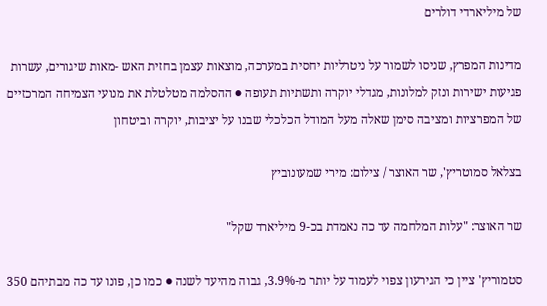של מיליארדי דולרים

מדינות המפרץ, שניסו לשמור על ניטרליות יחסית במערכה, מוצאות עצמן בחזית האש -מאות שיגורים, עשרות פגיעות ישירות ונזק למלונות, מגדלי יוקרה ותשתיות תעופה ● ההסלמה מטלטלת את מנועי הצמיחה המרכזיים של המפרציות ומציבה סימן שאלה מעל המודל הכלכלי שבנו על יציבות, יוקרה וביטחון

בצלאל סמוטריץ', שר האוצר / צילום: מירי שמעונוביץ

שר האוצר: "עלות המלחמה עד כה נאמדת בכ-9 מיליארד שקל"

סטמוריץ' ציין כי הגירעון צפוי לעמוד על יותר מ-3.9%, גבוה מהיעד לשנה ● כמו כן, פונו עד כה מבתיהם 350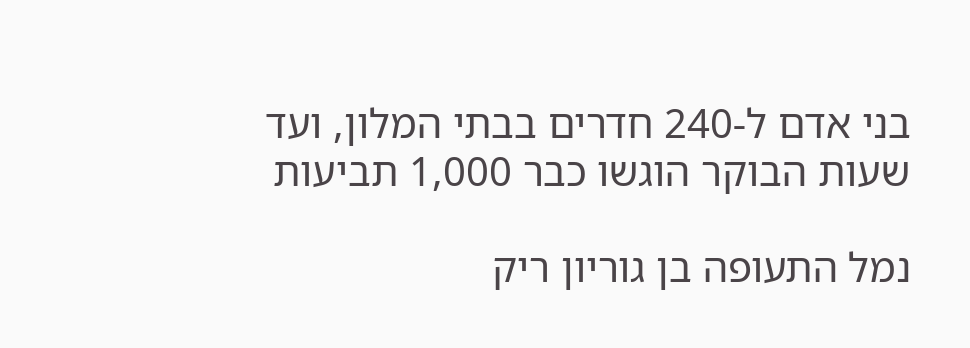בני אדם ל-240 חדרים בבתי המלון, ועד שעות הבוקר הוגשו כבר 1,000 תביעות

נמל התעופה בן גוריון ריק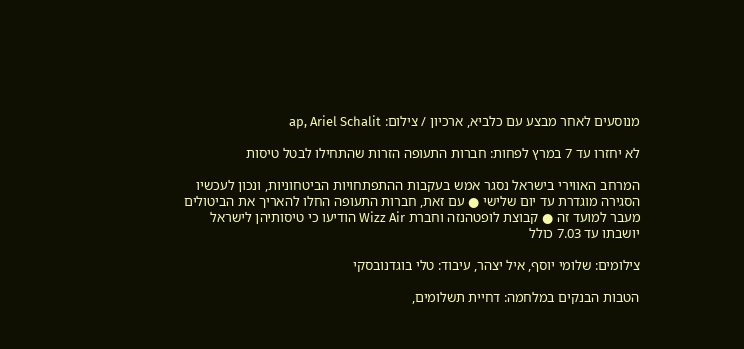מנוסעים לאחר מבצע עם כלביא, ארכיון / צילום: ap, Ariel Schalit

לא יחזרו עד 7 במרץ לפחות: חברות התעופה הזרות שהתחילו לבטל טיסות

המרחב האווירי בישראל נסגר אמש בעקבות ההתפתחויות הביטחוניות, ונכון לעכשיו הסגירה מוגדרת עד יום שלישי ● עם זאת, חברות התעופה החלו להאריך את הביטולים מעבר למועד זה ● קבוצת לופטהנזה וחברת Wizz Air הודיעו כי טיסותיהן לישראל יושבתו עד 7.03 כולל

צילומים: שלומי יוסף, איל יצהר, עיבוד: טלי בוגדנובסקי

הטבות הבנקים במלחמה: דחיית תשלומים,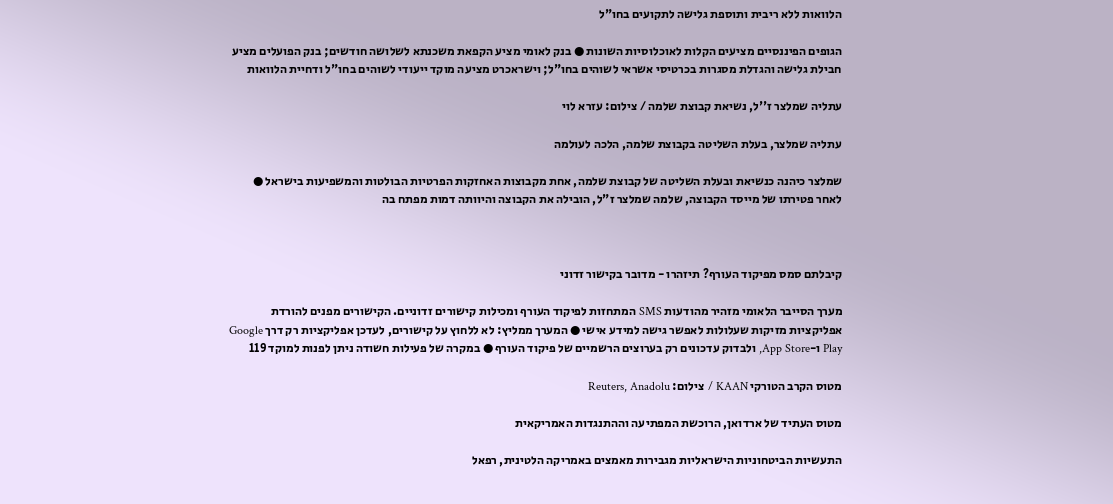הלוואות ללא ריבית ותוספת גלישה לתקועים בחו"ל

הגופים הפיננסיים מציעים הקלות לאוכלוסיות השונות ● בנק לאומי מציע הקפאת משכנתא לשלושה חודשים; בנק הפועלים מציע חבילת גלישה והגדלת מסגרות בכרטיסי אשראי לשוהים בחו"ל; וישראכרט מציעה מוקד ייעודי לשוהים בחו"ל ודחיית הלוואות

עתליה שמלצר ז''ל, נשיאת קבוצת שלמה / צילום: עזרא לוי

עתליה שמלצר, בעלת השליטה בקבוצת שלמה, הלכה לעולמה

שמלצר כיהנה כנשיאת ובעלת השליטה של קבוצת שלמה, אחת מקבוצות האחזקות הפרטיות הבולטות והמשפיעות בישראל ● לאחר פטירתו של מייסד הקבוצה, שלמה שמלצר ז"ל, הובילה את הקבוצה והיוותה דמות מפתח בה



קיבלתם סמס מפיקוד העורף? תיזהרו - מדובר בקישור זדוני

מערך הסייבר הלאומי מזהיר מהודעות SMS המתחזות לפיקוד העורף ומכילות קישורים זדוניים. הקישורים מפנים להורדת אפליקציות מזיקות שעלולות לאפשר גישה למידע אישי ● המערך ממליץ: לא ללחוץ על קישורים, לעדכן אפליקציות רק דרך Google Play ו-App Store, ולבדוק עדכונים רק בערוצים הרשמיים של פיקוד העורף ● במקרה של פעילות חשודה ניתן לפנות למוקד 119

מטוס הקרב הטורקי KAAN / צילום: Reuters, Anadolu

מטוס העתיד של ארדואן, הרוכשת המפתיעה וההתנגדות האמריקאית

התעשיות הביטחוניות הישראליות מגבירות מאמצים באמריקה הלטינית, רפאל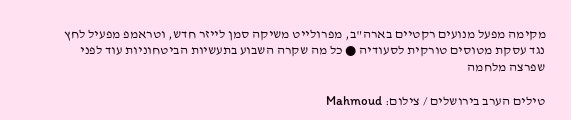מקימה מפעל מנועים רקטיים בארה"ב, מפרולייט משיקה סמן לייזר חדש, וטראמפ מפעיל לחץ נגד עסקת מטוסים טורקית לסעודיה ● כל מה שקרה השבוע בתעשיות הביטחוניות עוד לפני שפרצה מלחמה

טילים הערב בירושלים / צילום: Mahmoud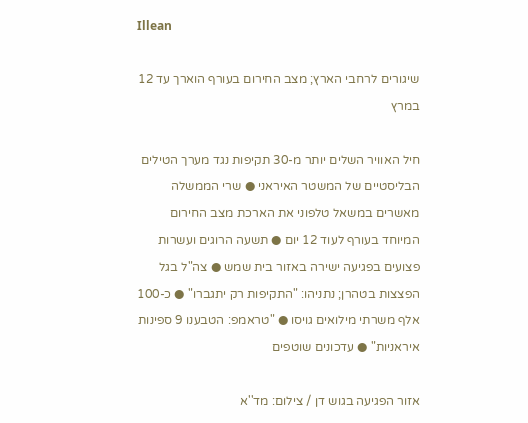Illean

שיגורים לרחבי הארץ; מצב החירום בעורף הוארך עד 12 במרץ

חיל האוויר השלים יותר מ-30 תקיפות נגד מערך הטילים הבליסטיים של המשטר האיראני ● שרי הממשלה מאשרים במשאל טלפוני את הארכת מצב החירום המיוחד בעורף לעוד 12 יום ● תשעה הרוגים ועשרות פצועים בפגיעה ישירה באזור בית שמש ● צה"ל בגל הפצצות בטהרן; נתניהו: "התקיפות רק יתגברו" ● כ-100 אלף משרתי מילואים גויסו ● "טראמפ: הטבענו 9 ספינות איראניות" ● עדכונים שוטפים

אזור הפגיעה בגוש דן / צילום: מד''א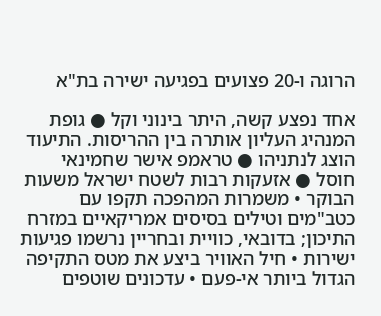הרוגה ו-20 פצועים בפגיעה ישירה בת"א

אחד נפצע קשה, היתר בינוני וקל ● גופת המנהיג העליון אותרה בין ההריסות. התיעוד הוצג לנתניהו ● טראמפ אישר שחמינאי חוסל ● אזעקות רבות לשטח ישראל משעות הבוקר • משמרות המהפכה תקפו עם כטב"מים וטילים בסיסים אמריקאיים במזרח התיכון; בדובאי, כוויית ובחריין נרשמו פגיעות ישירות • חיל האוויר ביצע את מטס התקיפה הגדול ביותר אי-פעם • עדכונים שוטפים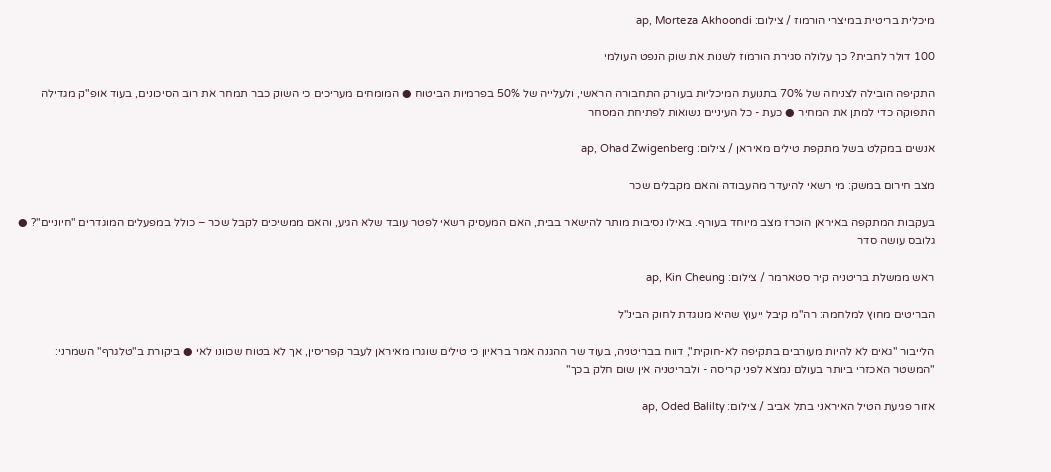מיכלית בריטית במיצרי הורמוז / צילום: ap, Morteza Akhoondi

100 דולר לחבית? כך עלולה סגירת הורמוז לשנות את שוק הנפט העולמי

התקיפה הובילה לצניחה של 70% בתנועת המיכליות בעורק התחבורה הראשי, ולעלייה של 50% בפרמיות הביטוח ● המומחים מעריכים כי השוק כבר תמחר את רוב הסיכונים, בעוד אופ"ק מגדילה התפוקה כדי למתן את המחיר ● כעת - כל העיניים נשואות לפתיחת המסחר

אנשים במקלט בשל מתקפת טילים מאיראן / צילום: ap, Ohad Zwigenberg

מצב חירום במשק: מי רשאי להיעדר מהעבודה והאם מקבלים שכר

בעקבות המתקפה באיראן הוכרז מצב מיוחד בעורף. באילו נסיבות מותר להישאר בבית, האם המעסיק רשאי לפטר עובד שלא הגיע, והאם ממשיכים לקבל שכר – כולל במפעלים המוגדרים "חיוניים"? ● גלובס עושה סדר

ראש ממשלת בריטניה קיר סטארמר / צילום: ap, Kin Cheung

הבריטים מחוץ למלחמה: רה"מ קיבל ייעוץ שהיא מנוגדת לחוק הבינ"ל

הלייבור "גאים לא להיות מעורבים בתקיפה לא-חוקית", דווח בבריטניה, בעוד שר ההגנה אמר בראיון כי טילים שוגרו מאיראן לעבר קפריסין, אך לא בטוח שכוונו לאי ● ביקורת ב"טלגרף" השמרני: "המשטר האכזרי ביותר בעולם נמצא לפני קריסה - ולבריטניה אין שום חלק בכך"

אזור פגיעת הטיל האיראני בתל אביב / צילום: ap, Oded Balilty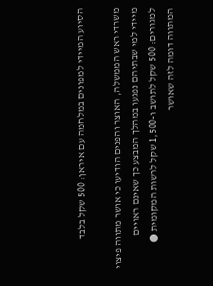הסיוע המיידי למפונים במלחמה עם איראן: 500 שקל בלבד

משרדי ראש הממשלה, האוצר והפנים הודיעו כי אושר מתווה פיצוי מיידי למי שבתיהם נפגעו במהלך המבצע כך שאינם ראויים למגורים: 500 שקל לתושב ו-1,500 שקל לרשות המקומית ● המתווה דומה לזה שאושר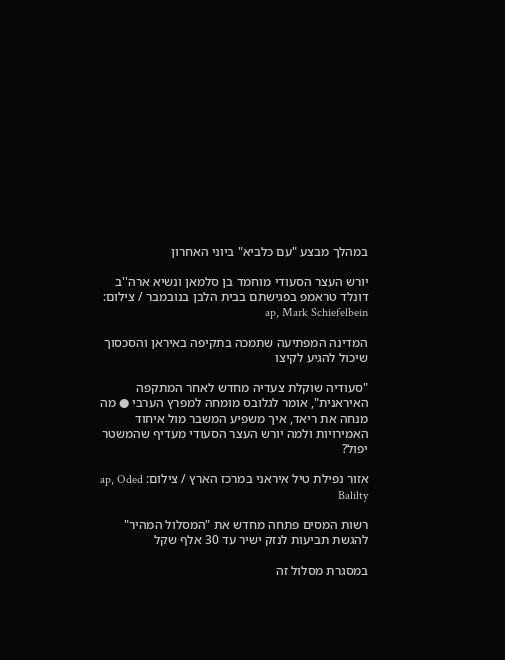במהלך מבצע "עם כלביא" ביוני האחרון

יורש העצר הסעודי מוחמד בן סלמאן ונשיא ארה''ב דונלד טראמפ בפגישתם בבית הלבן בנובמבר / צילום: ap, Mark Schiefelbein

המדינה המפתיעה שתמכה בתקיפה באיראן והסכסוך שיכול להגיע לקיצו

"סעודיה שוקלת צעדיה מחדש לאחר המתקפה האיראנית", אומר לגלובס מומחה למפרץ הערבי ● מה מנחה את ריאד, איך משפיע המשבר מול איחוד האמירויות ולמה יורש העצר הסעודי מעדיף שהמשטר יפול?

אזור נפילת טיל איראני במרכז הארץ / צילום: ap, Oded Balilty

רשות המסים פתחה מחדש את "המסלול המהיר" להגשת תביעות לנזק ישיר עד 30 אלף שקל

במסגרת מסלול זה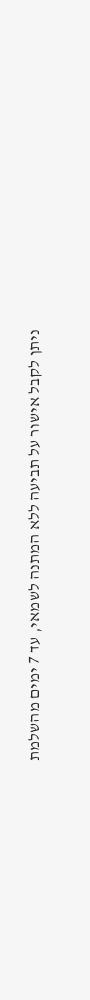ניתן לקבל אישור על תביעה ללא המתנה לשמאי, עד 7 ימים מהשלמת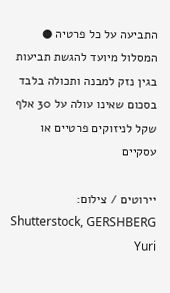התביעה על כל פרטיה ● המסלול מיועד להגשת תביעות בגין נזק למבנה ותכולה בלבד בסכום שאינו עולה על 30 אלף שקל לניזוקים פרטיים או עסקיים

יירוטים / צילום: Shutterstock, GERSHBERG Yuri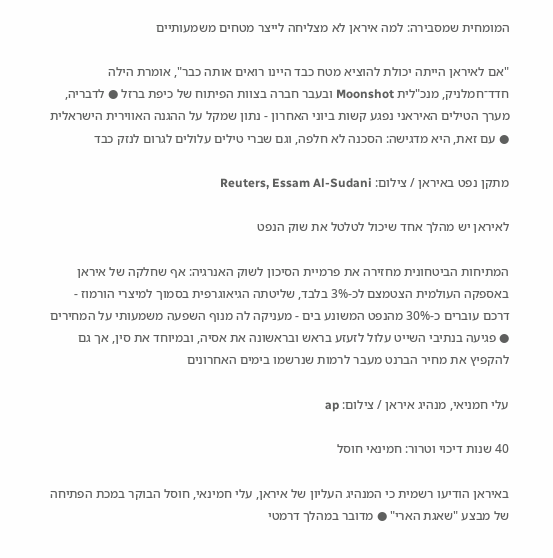המומחית שמסבירה: למה איראן לא מצליחה לייצר מטחים משמעותיים

"אם לאיראן הייתה יכולת להוציא מטח כבד היינו רואים אותה כבר", אומרת הילה חדד־חמלניק, מנכ"לית Moonshot ובעבר חברה בצוות הפיתוח של כיפת ברזל ● לדבריה, מערך הטילים האיראני נפגע קשות ביוני האחרון - נתון שמקל על ההגנה האווירית הישראלית ● עם זאת, היא מדגישה: הסכנה לא חלפה, וגם שברי טילים עלולים לגרום לנזק כבד

מתקן נפט באיראן / צילום: Reuters, Essam Al-Sudani

לאיראן יש מהלך אחד שיכול לטלטל את שוק הנפט

המתיחות הביטחונית מחזירה את פרמיית הסיכון לשוק האנרגיה: אף שחלקה של איראן באספקה העולמית הצטמצם לכ-3% בלבד, שליטתה הגיאוגרפית בסמוך למיצרי הורמוז - דרכם עוברים כ-30% מהנפט המשונע בים - מעניקה לה מנוף השפעה משמעותי על המחירים ● פגיעה בנתיבי השייט עלול לזעזע בראש ובראשונה את אסיה, ובמיוחד את סין, אך גם להקפיץ את מחיר הברנט מעבר לרמות שנרשמו בימים האחרונים

עלי חמניאי, מנהיג איראן / צילום: ap

40 שנות דיכוי וטרור: חמינאי חוסל

באיראן הודיעו רשמית כי המנהיג העליון של איראן, עלי חמינאי, חוסל הבוקר במכת הפתיחה של מבצע "שאגת הארי" ● מדובר במהלך דרמטי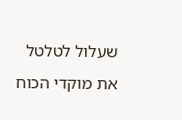שעלול לטלטל את מוקדי הכוח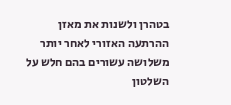בטהרן ולשנות את מאזן ההרתעה האזורי לאחר יותר משלושה עשורים בהם חלש על השלטון